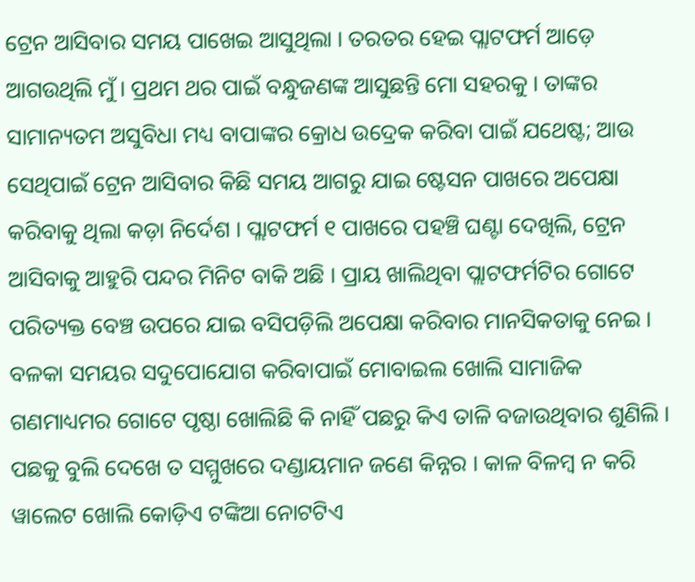ଟ୍ରେନ ଆସିବାର ସମୟ ପାଖେଇ ଆସୁଥିଲା । ତରତର ହେଇ ପ୍ଲାଟଫର୍ମ ଆଡ଼େ ଆଗଉଥିଲି ମୁଁ । ପ୍ରଥମ ଥର ପାଇଁ ବନ୍ଧୁଜଣଙ୍କ ଆସୁଛନ୍ତି ମୋ ସହରକୁ । ତାଙ୍କର ସାମାନ୍ୟତମ ଅସୁବିଧା ମଧ୍ୟ ବାପାଙ୍କର କ୍ରୋଧ ଉଦ୍ରେକ କରିବା ପାଇଁ ଯଥେଷ୍ଟ; ଆଉ ସେଥିପାଇଁ ଟ୍ରେନ ଆସିବାର କିଛି ସମୟ ଆଗରୁ ଯାଇ ଷ୍ଟେସନ ପାଖରେ ଅପେକ୍ଷା କରିବାକୁ ଥିଲା କଡ଼ା ନିର୍ଦେଶ । ପ୍ଲାଟଫର୍ମ ୧ ପାଖରେ ପହଞ୍ଚି ଘଣ୍ଟା ଦେଖିଲି, ଟ୍ରେନ ଆସିବାକୁ ଆହୁରି ପନ୍ଦର ମିନିଟ ବାକି ଅଛି । ପ୍ରାୟ ଖାଲିଥିବା ପ୍ଲାଟଫର୍ମଟିର ଗୋଟେ ପରିତ୍ୟକ୍ତ ବେଞ୍ଚ ଉପରେ ଯାଇ ବସିପଡ଼ିଲି ଅପେକ୍ଷା କରିବାର ମାନସିକତାକୁ ନେଇ । ବଳକା ସମୟର ସଦୁପୋଯୋଗ କରିବାପାଇଁ ମୋବାଇଲ ଖୋଲି ସାମାଜିକ ଗଣମାଧ୍ୟମର ଗୋଟେ ପୃଷ୍ଠା ଖୋଲିଛି କି ନାହିଁ ପଛରୁ କିଏ ତାଳି ବଜାଉଥିବାର ଶୁଣିଲି । ପଛକୁ ବୁଲି ଦେଖେ ତ ସମ୍ମୁଖରେ ଦଣ୍ଡାୟମାନ ଜଣେ କିନ୍ନର । କାଳ ବିଳମ୍ବ ନ କରି ୱାଲେଟ ଖୋଲି କୋଡ଼ିଏ ଟଙ୍କିଆ ନୋଟଟିଏ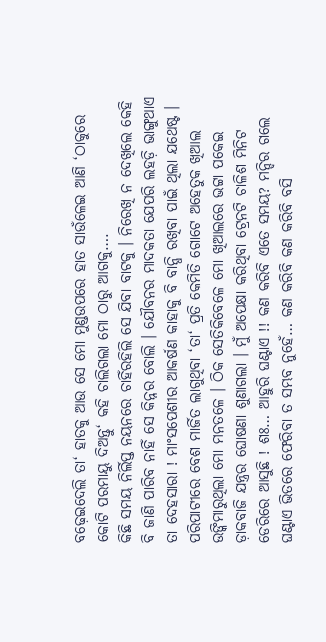ବଢ଼େଇଦେଲି ତା‘ ହାତକୁ ଆଉ ସେ ମୋ ମୁଣ୍ଡଉପରେ ହାତ ସାଉଁଳେଇ ଆଣି ‘ଠାକୁରେ କୋଟି ପରମାୟୁ ଦିଅନ୍ତୁ‘ କହି ଚାଲିଗଲା ମୋ ଠାରୁ ଆଗକୁ….
କିଛି ସମୟ ନିର୍ଲିପ୍ତ ନୟନରେ ଚାହିଁରହିଲି ସେ ଯିବା ବାଟକୁ । ନିରେଖି ନ ଦେଖିଲେ କେହି ବି ଜାଣି ପାରିବ ନାହିଁ ସେ କିନ୍ନର ବୋଲି । ଯୌବନର ମାଦକତା ଯେପରି ଲହଡ଼ି ଭାଙ୍ଗୁଥାଏ ତା ଦେହସାରା ! ମାଂସପେଶୀର ଆକର୍ଷଣ କାହାକୁ ବି ବାନ୍ଧି ରଖିବା ପାଇଁ ଥିଲା ଯଥେଷ୍ଟ । ପରିପାଟୀରେ ବେଶ ମାର୍ଜିତ ଲାଗୁଥିବା ‘ତା‘ ପ୍ରତି କେମିତି ଗୋଟେ ଅହେତୁକ ଖିଆଲ ଉଙ୍କିମାରୁଥିଲା ମୋ ମନତଳେ । ଠିକ ସେତିକିବେଳେ ମୋ ଖିଆଲରେ ଭଟ୍ଟା ପକେଇ ଡ଼ାକବାଜି ଯନ୍ତ୍ରର ଘୋଷଣା ଶୁଣାଗଲା । ମୁଁ ଅପେକ୍ଷା କରିଥିବା ଟ୍ରେନଟି ଚାଳିଶ ମିନିଟ ଡେରିରେ ଆସୁଛି ! ଶଃ… ଆହୁରି ଘଣ୍ଟାଏ !! କଣ କରିବି ଏତେ ସମୟ? ମନ୍ଦିର ଗଲେ ଘଣ୍ଟାଏ ଭିତରେ ଫେରିବା ତ ସମ୍ଭବ ନୁହେଁ… କଣ କରିବି କଣ କରିବି ବସି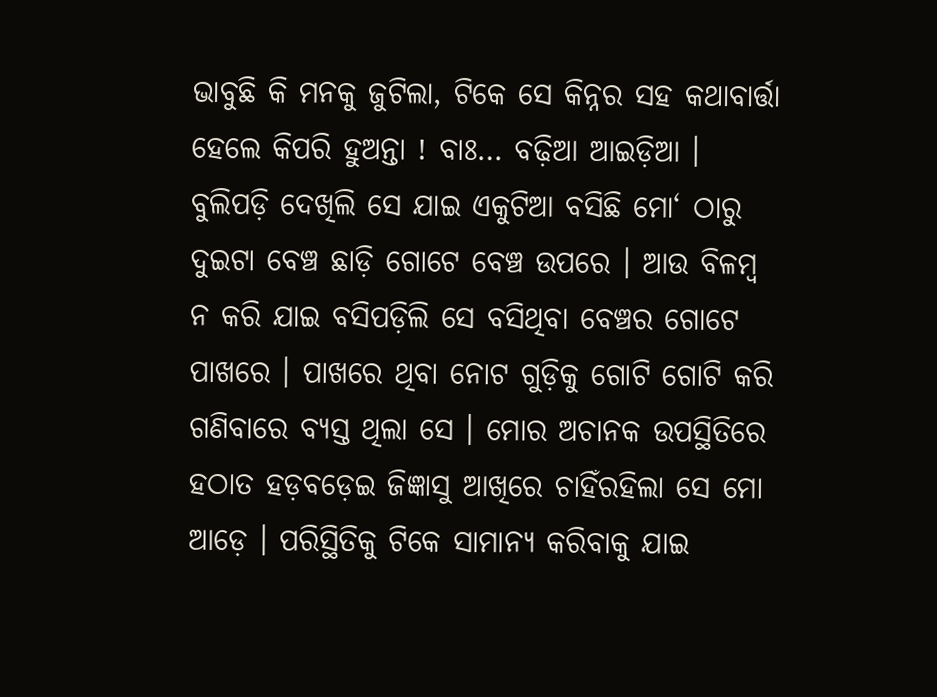ଭାବୁଛି କି ମନକୁ ଜୁଟିଲା, ଟିକେ ସେ କିନ୍ନର ସହ କଥାବାର୍ତ୍ତା ହେଲେ କିପରି ହୁଅନ୍ତା ! ବାଃ… ବଢ଼ିଆ ଆଇଡ଼ିଆ । ବୁଲିପଡ଼ି ଦେଖିଲି ସେ ଯାଇ ଏକୁଟିଆ ବସିଛି ମୋ‘ ଠାରୁ ଦୁଇଟା ବେଞ୍ଚ ଛାଡ଼ି ଗୋଟେ ବେଞ୍ଚ ଉପରେ । ଆଉ ବିଳମ୍ବ ନ କରି ଯାଇ ବସିପଡ଼ିଲି ସେ ବସିଥିବା ବେଞ୍ଚର ଗୋଟେ ପାଖରେ । ପାଖରେ ଥିବା ନୋଟ ଗୁଡ଼ିକୁ ଗୋଟି ଗୋଟି କରି ଗଣିବାରେ ବ୍ୟସ୍ତ ଥିଲା ସେ । ମୋର ଅଚାନକ ଉପସ୍ଥିତିରେ ହଠାତ ହଡ଼ବଡ଼େଇ ଜିଜ୍ଞାସୁ ଆଖିରେ ଚାହିଁରହିଲା ସେ ମୋ ଆଡ଼େ । ପରିସ୍ଥିତିକୁ ଟିକେ ସାମାନ୍ୟ କରିବାକୁ ଯାଇ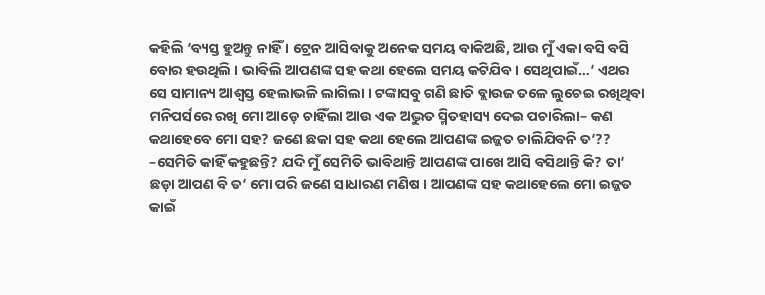କହିଲି ‘ବ୍ୟସ୍ତ ହୁଅନ୍ତୁ ନାହିଁ । ଟ୍ରେନ ଆସିବାକୁ ଅନେକ ସମୟ ବାକିଅଛି, ଆଉ ମୁଁ ଏକା ବସି ବସି ବୋର ହଉଥିଲି । ଭାବିଲି ଆପଣଙ୍କ ସହ କଥା ହେଲେ ସମୟ କଟିଯିବ । ସେଥିପାଇଁ…‘ ଏଥର ସେ ସାମାନ୍ୟ ଆଶ୍ୱସ୍ତ ହେଲାଭଳି ଲାଗିଲା । ଟଙ୍କାସବୁ ଗଣି ଛାତି ବ୍ଲାଉଜ ତଳେ ଲୁଚେଇ ରଖିଥିବା ମନିପର୍ସରେ ରଖି ମୋ ଆଡ଼େ ଚାହିଁଲା ଆଉ ଏକ ଅଦ୍ଭୁତ ସ୍ମିତହାସ୍ୟ ଦେଇ ପଚାରିଲା– କଣ କଥାହେବେ ମୋ ସହ? ଜଣେ ଛକା ସହ କଥା ହେଲେ ଆପଣଙ୍କ ଇଜ୍ଜତ ଚାଲିଯିବନି ତ‘??
–ସେମିତି କାହିଁ କହୁଛନ୍ତି? ଯଦି ମୁଁ ସେମିତି ଭାବିଥାନ୍ତି ଆପଣଙ୍କ ପାଖେ ଆସି ବସିଥାନ୍ତି କି? ତା‘ ଛଡ଼ା ଆପଣ ବି ତ‘ ମୋ ପରି ଜଣେ ସାଧାରଣ ମଣିଷ । ଆପଣଙ୍କ ସହ କଥାହେଲେ ମୋ ଇଜ୍ଜତ କାଇଁ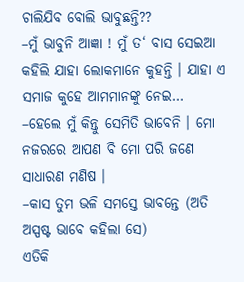ଚାଲିଯିବ ବୋଲି ଭାବୁଛନ୍ତି??
–ମୁଁ ଭାବୁନି ଆଜ୍ଞା ! ମୁଁ ତ‘ ବାସ ସେଇଆ କହିଲି ଯାହା ଲୋକମାନେ କୁହନ୍ତି । ଯାହା ଏ ସମାଜ କୁହେ ଆମମାନଙ୍କୁ ନେଇ…
–ହେଲେ ମୁଁ କିନ୍ତୁ ସେମିତି ଭାବେନି । ମୋ ନଜରରେ ଆପଣ ବି ମୋ ପରି ଜଣେ ସାଧାରଣ ମଣିଷ ।
–କାସ ତୁମ ଭଳି ସମସ୍ତେ ଭାବନ୍ତେ (ଅତି ଅସ୍ପଷ୍ଟ ଭାବେ କହିଲା ସେ)
ଏତିକି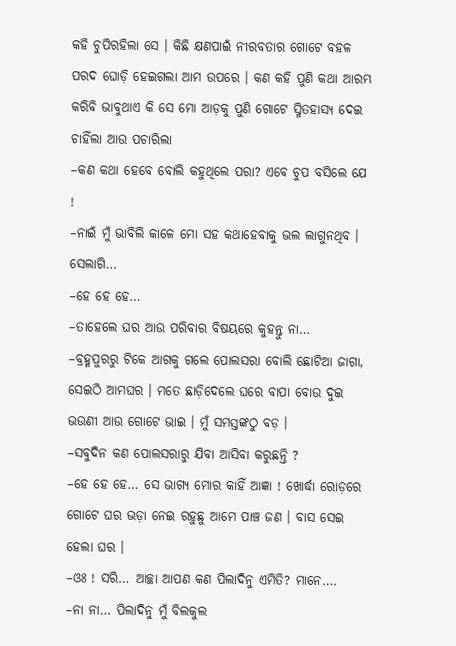କହି ଚୁପିରହିଲା ସେ । କିଛି କ୍ଷଣପାଇଁ ନୀରବତାର ଗୋଟେ ବହଳ ପରଦ ଘୋଡ଼ି ହେଇଗଲା ଆମ ଉପରେ । କଣ କହି ପୁଣି କଥା ଆରମ୍ଭ କରିବି ଭାବୁଥାଏ କି ସେ ମୋ ଆଡ଼କୁ ପୁଣି ଗୋଟେ ସ୍ମିତହାସ୍ୟ ଦେଇ ଚାହିଁଲା ଆଉ ପଚାରିଲା
–କଣ କଥା ହେବେ ବୋଲି କହୁଥିଲେ ପରା? ଏବେ ଚୁପ ବସିଲେ ଯେ !
–ନାଇଁ ମୁଁ ଭାବିଲି କାଳେ ମୋ ସହ କଥାହେବାକୁ ଭଲ ଲାଗୁନଥିବ । ସେଲାଗି…
–ହେ ହେ ହେ…
–ତାହେଲେ ଘର ଆଉ ପରିବାର ବିଷୟରେ କୁହନ୍ତୁ ନା…
–ବ୍ରହ୍ମପୁରରୁ ଟିକେ ଆଗକୁ ଗଲେ ପୋଲସରା ବୋଲି ଛୋଟିଆ ଜାଗା, ସେଇଠି ଆମଘର । ମତେ ଛାଡ଼ିଦେଲେ ଘରେ ବାପା ବୋଉ ଦୁଇ ଭଉଣୀ ଆଉ ଗୋଟେ ଭାଇ । ମୁଁ ସମସ୍ତଙ୍କଠୁ ବଡ଼ ।
–ସବୁଦିନ କଣ ପୋଲସରାରୁ ଯିବା ଆସିବା କରୁଛନ୍ତି ?
–ହେ ହେ ହେ… ସେ ଭାଗ୍ୟ ମୋର କାହିଁ ଆଜ୍ଞା ! ଖୋର୍ଦ୍ଧା ରୋଡ଼ରେ ଗୋଟେ ଘର ଭଡ଼ା ନେଇ ରହୁଛୁ ଆମେ ପାଞ୍ଚ ଜଣ । ବାସ ସେଇ ହେଲା ଘର ।
–ଓଃ ! ସରି… ଆଚ୍ଛା ଆପଣ କଣ ପିଲାଦିନୁ ଏମିତି? ମାନେ….
–ନା ନା… ପିଲାଦିନୁ ମୁଁ ବିଲକୁଲ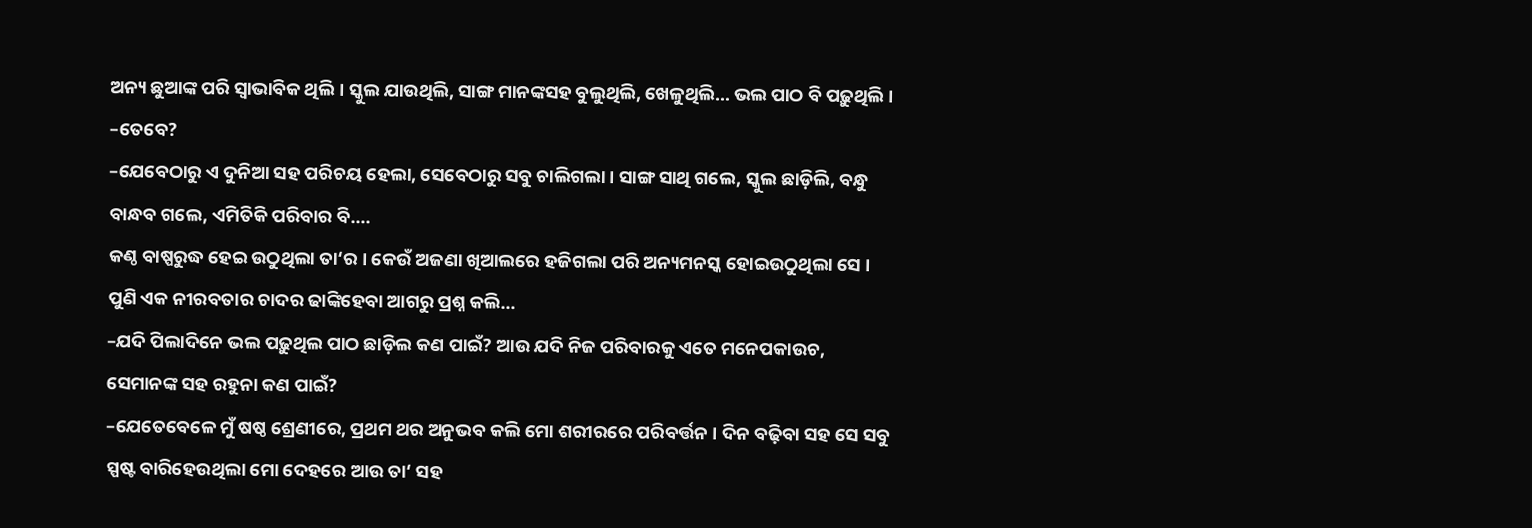ଅନ୍ୟ ଛୁଆଙ୍କ ପରି ସ୍ୱାଭାବିକ ଥିଲି । ସ୍କୁଲ ଯାଉଥିଲି, ସାଙ୍ଗ ମାନଙ୍କସହ ବୁଲୁଥିଲି, ଖେଳୁଥିଲି… ଭଲ ପାଠ ବି ପଢ଼ୁଥିଲି ।
–ତେବେ?
–ଯେବେଠାରୁ ଏ ଦୁନିଆ ସହ ପରିଚୟ ହେଲା, ସେବେଠାରୁ ସବୁ ଚାଲିଗଲା । ସାଙ୍ଗ ସାଥି ଗଲେ, ସ୍କୁଲ ଛାଡ଼ିଲି, ବନ୍ଧୁ ବାନ୍ଧବ ଗଲେ, ଏମିତିକି ପରିବାର ବି….
କଣ୍ଠ ବାଷ୍ପରୁଦ୍ଧ ହେଇ ଉଠୁଥିଲା ତା‘ର । କେଉଁ ଅଜଣା ଖିଆଲରେ ହଜିଗଲା ପରି ଅନ୍ୟମନସ୍କ ହୋଇଉଠୁଥିଲା ସେ । ପୁଣି ଏକ ନୀରବତାର ଚାଦର ଢାଙ୍କିହେବା ଆଗରୁ ପ୍ରଶ୍ନ କଲି…
–ଯଦି ପିଲାଦିନେ ଭଲ ପଢ଼ୁଥିଲ ପାଠ ଛାଡ଼ିଲ କଣ ପାଇଁ? ଆଉ ଯଦି ନିଜ ପରିବାରକୁ ଏତେ ମନେପକାଉଚ, ସେମାନଙ୍କ ସହ ରହୁନା କଣ ପାଇଁ?
–ଯେତେବେଳେ ମୁଁ ଷଷ୍ଠ ଶ୍ରେଣୀରେ, ପ୍ରଥମ ଥର ଅନୁଭବ କଲି ମୋ ଶରୀରରେ ପରିବର୍ତ୍ତନ । ଦିନ ବଢ଼ିବା ସହ ସେ ସବୁ ସ୍ପଷ୍ଟ ବାରିହେଉଥିଲା ମୋ ଦେହରେ ଆଉ ତା‘ ସହ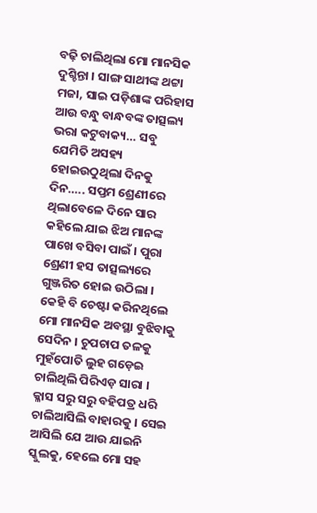ବଢ଼ି ଚାଲିଥିଲା ମୋ ମାନସିକ ଦୁଶ୍ଚିନ୍ତା । ସାଙ୍ଗ ସାଥୀଙ୍କ ଥଟ୍ଟା ମଜା, ସାଇ ପଡ଼ିଶାଙ୍କ ପରିହାସ ଆଉ ବନ୍ଧୁ ବାନ୍ଧବଙ୍କ ତାତ୍ସଲ୍ୟ ଭରା କଟୁବାକ୍ୟ… ସବୁ ଯେମିତି ଅସହ୍ୟ ହୋଇଉଠୁଥିଲା ଦିନକୁ ଦିନ….. ସପ୍ତମ ଶ୍ରେଣୀରେ ଥିଲାବେଳେ ଦିନେ ସାର କହିଲେ ଯାଇ ଝିଅ ମାନଙ୍କ ପାଖେ ବସିବା ପାଇଁ । ପୁରା ଶ୍ରେଣୀ ହସ ତାତ୍ସଲ୍ୟରେ ଗୁଞ୍ଜରିତ ହୋଇ ଉଠିଲା । କେହି ବି ଚେଷ୍ଟା କରିନଥିଲେ ମୋ ମାନସିକ ଅବସ୍ଥା ବୁଝିବାକୁ ସେଦିନ । ଚୁପଚାପ ତଳକୁ ମୁହଁପୋତି ଲୁହ ଗଡ଼େଇ ଚାଲିଥିଲି ପିରିଏଡ଼ ସାରା । କ୍ଳାସ ସରୁ ସରୁ ବହିପତ୍ର ଧରି ଚାଲିଆସିଲି ବାହାରକୁ । ସେଇ ଆସିଲି ଯେ ଆଉ ଯାଇନି ସ୍କୁଲକୁ, ହେଲେ ମୋ ସହ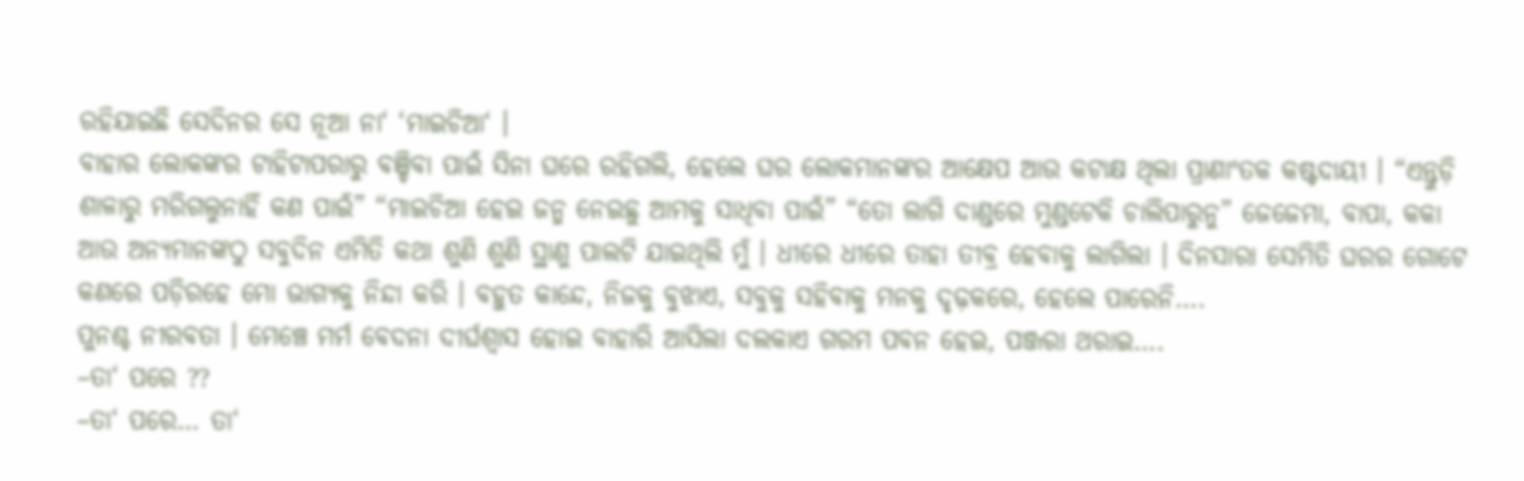ରହିଯାଇଛି ସେଦିନର ସେ ନୂଆ ନା‘ ‘ମାଇଚିଆ‘ ।
ବାହାର ଲୋକଙ୍କର ଟାହିଟାପରାରୁ ବଞ୍ଚିବା ପାଇଁ ସିନା ଘରେ ରହିଗଲି, ହେଲେ ଘର ଲୋକମାନଙ୍କର ଆକ୍ଷେପ ଆଉ କଟାକ୍ଷ ଥିଲା ପ୍ରାଣାଂତକ କଷ୍ଟଦାୟୀ । “ଏନ୍ତୁଡ଼ି ଶାଳାରୁ ମରିଗଲୁନାହିଁ କଣ ପାଇଁ” “ମାଇଚିଆ ହେଇ ଜନ୍ମ ନେଇଛୁ ଆମକୁ ସାଧିବା ପାଇଁ” “ତୋ ଲାଗି ଦାଣ୍ଡରେ ମୁଣ୍ଡଟେକି ଚାଲିପାରୁନୁ” ଜେଜେମା, ବାପା, କକା ଆଉ ଅନ୍ୟମାନଙ୍କଠୁ ସବୁଦିନ ଏମିତି କଥା ଶୁଣି ଶୁଣି ସ୍ଥାଣୁ ପାଲଟି ଯାଇଥିଲି ମୁଁ । ଧୀରେ ଧୀରେ ତାହା ତୀବ୍ର ହେବାକୁ ଲାଗିଲା । ଦିନସାରା ସେମିତି ଘରର ଗୋଟେ କଣରେ ପଡ଼ିରହେ ମୋ ଭାଗ୍ୟକୁ ନିନ୍ଦା କରି । ବହୁତ କାନ୍ଦେ, ନିଜକୁ ବୁଝାଏ, ସବୁକୁ ସହିବାକୁ ମନକୁ ଦୃଢ଼କରେ, ହେଲେ ପାରେନି….
ପୁନଶ୍ଚ ନୀରବତା । ମେଞ୍ଚେ ମର୍ମ ବେଦନା ଦୀର୍ଘଶ୍ୱାସ ହୋଇ ବାହାରି ଆସିଲା ଦଲକାଏ ଗରମ ପବନ ହେଇ, ପଞ୍ଜରା ଥରାଇ….
–ତା‘ ପରେ ??
–ତା‘ ପରେ… ତା‘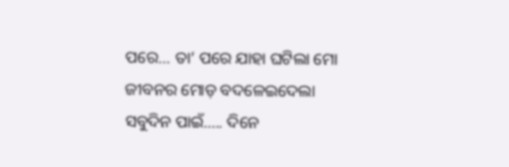ପରେ… ତା‘ ପରେ ଯାହା ଘଟିଲା ମୋ ଜୀବନର ମୋଡ଼ ବଦଳେଇଦେଲା ସବୁଦିନ ପାଇଁ….. ଦିନେ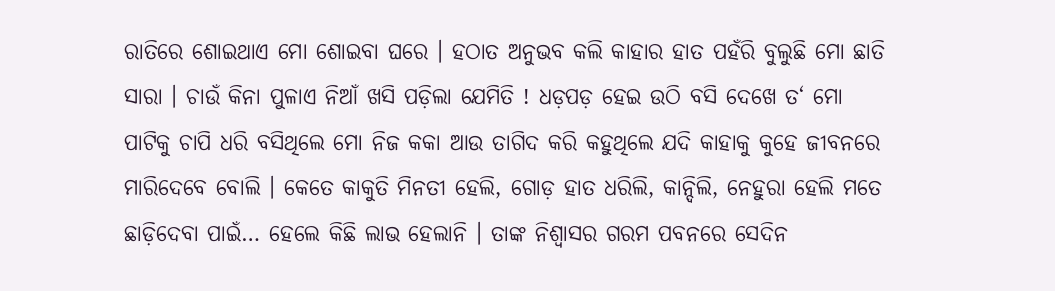ରାତିରେ ଶୋଇଥାଏ ମୋ ଶୋଇବା ଘରେ । ହଠାତ ଅନୁଭବ କଲି କାହାର ହାତ ପହଁରି ବୁଲୁଛି ମୋ ଛାତି ସାରା । ଚାଉଁ କିନା ପୁଳାଏ ନିଆଁ ଖସି ପଡ଼ିଲା ଯେମିତି ! ଧଡ଼ପଡ଼ ହେଇ ଉଠି ବସି ଦେଖେ ତ‘ ମୋ ପାଟିକୁ ଚାପି ଧରି ବସିଥିଲେ ମୋ ନିଜ କକା ଆଉ ତାଗିଦ କରି କହୁଥିଲେ ଯଦି କାହାକୁ କୁହେ ଜୀବନରେ ମାରିଦେବେ ବୋଲି । କେତେ କାକୁତି ମିନତୀ ହେଲି, ଗୋଡ଼ ହାତ ଧରିଲି, କାନ୍ଦିଲି, ନେହୁରା ହେଲି ମତେ ଛାଡ଼ିଦେବା ପାଇଁ… ହେଲେ କିଛି ଲାଭ ହେଲାନି । ତାଙ୍କ ନିଶ୍ୱାସର ଗରମ ପବନରେ ସେଦିନ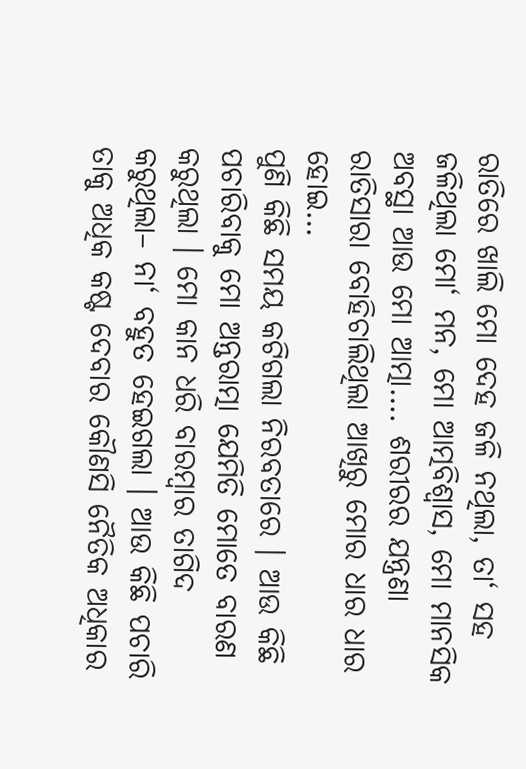ରାତିରେ ଖାଲି ମୋ ଦେହ ଜଳି ନଥିଲା, ତା‘ ସହ ଜଳିଥିଲା ମୋ‘ ମନ, ମୋ ଆତ୍ମବିଶ୍ୱାସ, ମୋ ମାନସିକ ଅବସ୍ଥା ଆଉ ମୋ ଆତ୍ମା…. ଶରୀରର ଯନ୍ତ୍ରଣା ରାତିସାରା ବୋହିଚାଲିଥିଲା ଆଖିରୁ ମୋର ଧାର ଧାର ହୋଇ…
ପୁଣି କିଛି ସମୟ କଟିଗଲା ନିରବତାରେ । ଆଉ କିଛି ପଚାରିବାକୁ ମୋ ଅନ୍ତରାତ୍ମା ଯେମିତି ମୋତେ ବାରଣ କରୁଥିଲା । ମୋ କାନ ଧରି ବାରମ୍ବାର ତାଗିଦ କରୁଥିଲା– ନା‘ ବହୁତ ହେଇଗଲା । ଆଉ କିଛି ପଚାରି ତାକୁ ଅଧିକ କଷ୍ଟ ଦେବାର କୌଣସି ନୈତିକ ଅଧିକାର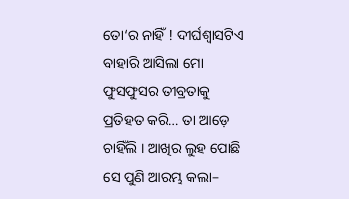ତୋ‘ର ନାହିଁ ! ଦୀର୍ଘଶ୍ୱାସଟିଏ ବାହାରି ଆସିଲା ମୋ ଫୁସଫୁସର ତୀବ୍ରତାକୁ ପ୍ରତିହତ କରି… ତା ଆଡ଼େ ଚାହିଁଲି । ଆଖିର ଲୁହ ପୋଛି ସେ ପୁଣି ଆରମ୍ଭ କଲା–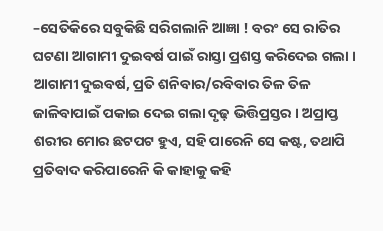–ସେତିକିରେ ସବୁକିଛି ସରିଗଲାନି ଆଜ୍ଞା ! ବରଂ ସେ ରାତିର ଘଟଣା ଆଗାମୀ ଦୁଇବର୍ଷ ପାଇଁ ରାସ୍ତା ପ୍ରଶସ୍ତ କରିଦେଇ ଗଲା । ଆଗାମୀ ଦୁଇବର୍ଷ, ପ୍ରତି ଶନିବାର/ରବିବାର ତିଳ ତିଳ ଜାଳିବାପାଇଁ ପକାଇ ଦେଇ ଗଲା ଦୃଢ଼ ଭିତ୍ତିପ୍ରସ୍ତର । ଅପ୍ରାପ୍ତ ଶରୀର ମୋର ଛଟପଟ ହୁଏ, ସହି ପାରେନି ସେ କଷ୍ଟ, ତଥାପି ପ୍ରତିବାଦ କରିପାରେନି କି କାହାକୁ କହି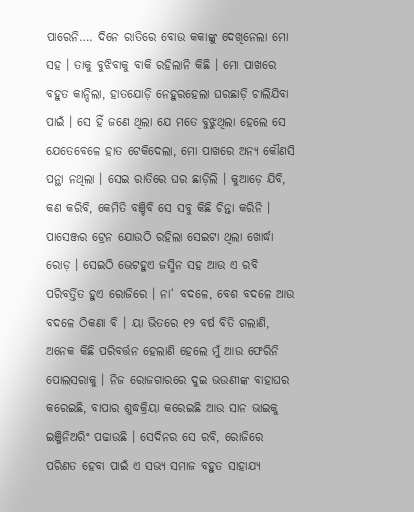ପାରେନି…. ଦିନେ ରାତିରେ ବୋଉ କକାଙ୍କୁ ଦେଖିନେଲା ମୋ ସହ । ତାକୁ ବୁଝିବାକୁ ବାକି ରହିଲାନି କିଛି । ମୋ ପାଖରେ ବହୁତ କାନ୍ଦିଲା, ହାତଯୋଡ଼ି ନେହୁରହେଲା ଘରଛାଡ଼ି ଚାଲିଯିବା ପାଇଁ । ସେ ହିଁ ଜଣେ ଥିଲା ଯେ ମତେ ବୁଝୁଥିଲା ହେଲେ ସେ ଯେତେବେଳେ ହାତ ଟେକିଦେଲା, ମୋ ପାଖରେ ଅନ୍ୟ କୌଣସି ପନ୍ଥା ନଥିଲା । ସେଇ ରାତିରେ ଘର ଛାଡ଼ିଲି । କୁଆଡ଼େ ଯିବି, କଣ କରିବି, କେମିତି ବଞ୍ଚିବି ସେ ସବୁ କିଛି ଚିନ୍ତା କରିନି । ପାସେଞ୍ଜର ଟ୍ରେନ ଯୋଉଠି ରହିଲା ସେଇଟା ଥିଲା ଖୋର୍ଦ୍ଧା ରୋଡ଼ । ସେଇଠି ଭେଟହୁଏ ଜସ୍ମିନ ସହ ଆଉ ଏ ରବି ପରିବର୍ତ୍ତିତ ହୁଏ ରୋଜିରେ । ନା‘ ବଦଳେ, ବେଶ ବଦଳେ ଆଉ ବଦଳେ ଠିକଣା ବି । ୟା ଭିତରେ ୧୨ ବର୍ଷ ବିତି ଗଲାଣି, ଅନେକ କିଛି ପରିବର୍ତ୍ତନ ହେଲାଣି ହେଲେ ମୁଁ ଆଉ ଫେରିନି ପୋଲସରାକୁ । ନିଜ ରୋଜଗାରରେ ଦୁଇ ଭଉଣୀଙ୍କ ବାହାଘର କରେଇଛି, ବାପାର ଶୁଦ୍ଧକ୍ରିୟା କରେଇଛି ଆଉ ସାନ ଭାଇକୁ ଇଞ୍ଜିନିଅରିଂ ପଢାଉଛି । ସେଦିନର ସେ ରବି, ରୋଜିରେ ପରିଣତ ହେବା ପାଇଁ ଏ ସଭ୍ୟ ସମାଜ ବହୁତ ସାହାଯ୍ୟ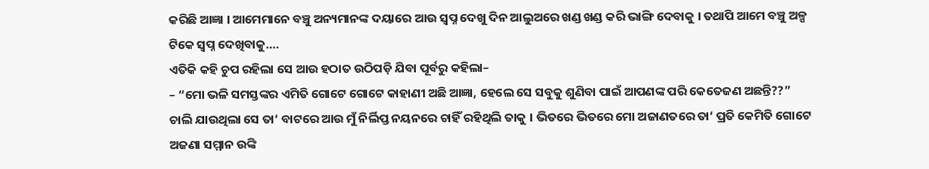କରିଛି ଆଜ୍ଞା । ଆମେମାନେ ବଞ୍ଚୁ ଅନ୍ୟମାନଙ୍କ ଦୟାରେ ଆଉ ସ୍ୱପ୍ନ ଦେଖୁ ଦିନ ଆଲୁଅରେ ଖଣ୍ଡ ଖଣ୍ଡ କରି ଭାଙ୍ଗି ଦେବାକୁ । ତଥାପି ଆମେ ବଞ୍ଚୁ ଅଳ୍ପ ଟିକେ ସ୍ୱପ୍ନ ଦେଖିବାକୁ….
ଏତିକି କହି ଚୁପ ରହିଲା ସେ ଆଉ ହଠାତ ଉଠିପଡ଼ି ଯିବା ପୂର୍ବରୁ କହିଲା–
– “ମୋ ଭଳି ସମସ୍ତଙ୍କର ଏମିତି ଗୋଟେ ଗୋଟେ କାହାଣୀ ଅଛି ଆଜ୍ଞା, ହେଲେ ସେ ସବୁକୁ ଶୁଣିବା ପାଇଁ ଆପଣଙ୍କ ପରି କେତେଜଣ ଅଛନ୍ତି??”
ଚାଲି ଯାଉଥିଲା ସେ ତା‘ ବାଟରେ ଆଉ ମୁଁ ନିର୍ଲିପ୍ତ ନୟନରେ ଚାହିଁ ରହିଥିଲି ତାକୁ । ଭିତରେ ଭିତରେ ମୋ ଅଜାଣତରେ ତା‘ ପ୍ରତି କେମିତି ଗୋଟେ ଅଜଣା ସମ୍ମାନ ଉଙ୍କି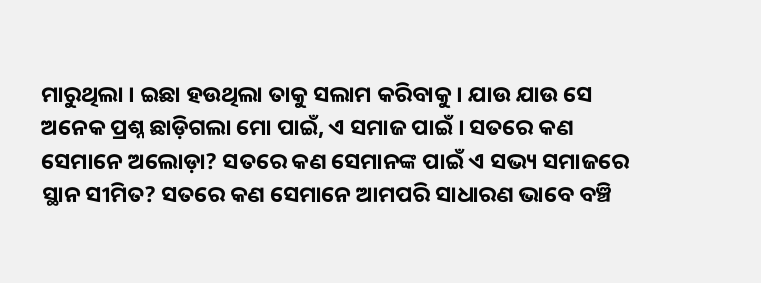ମାରୁଥିଲା । ଇଛା ହଉଥିଲା ତାକୁ ସଲାମ କରିବାକୁ । ଯାଉ ଯାଉ ସେ ଅନେକ ପ୍ରଶ୍ନ ଛାଡ଼ିଗଲା ମୋ ପାଇଁ, ଏ ସମାଜ ପାଇଁ । ସତରେ କଣ ସେମାନେ ଅଲୋଡ଼ା? ସତରେ କଣ ସେମାନଙ୍କ ପାଇଁ ଏ ସଭ୍ୟ ସମାଜରେ ସ୍ଥାନ ସୀମିତ? ସତରେ କଣ ସେମାନେ ଆମପରି ସାଧାରଣ ଭାବେ ବଞ୍ଚି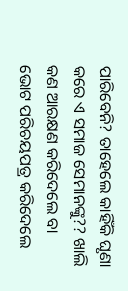ପାରିବେନି? ତାହେଲେ କାହିଁକି ଘୃଣା କରେ ଏ ସମାଜ ସେମାନଙ୍କୁ?? ଖାଲି କଣ ଆରକ୍ଷଣ କରିଦେଲେ ବା ଭୋଟ ପରିଚୟପତ୍ର କରିଦେଲେ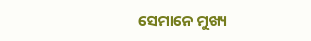ସେମାନେ ମୁଖ୍ୟ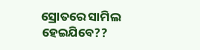ସ୍ରୋତରେ ସାମିଲ ହେଇଯିବେ??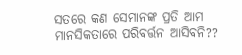ସତରେ କଣ ସେମାନଙ୍କ ପ୍ରତି ଆମ ମାନସିକତାରେ ପରିବର୍ତ୍ତନ ଆସିବନି??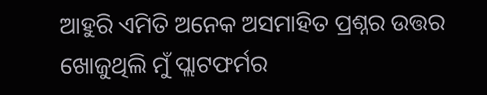ଆହୁରି ଏମିତି ଅନେକ ଅସମାହିତ ପ୍ରଶ୍ନର ଉତ୍ତର ଖୋଜୁଥିଲି ମୁଁ ପ୍ଲାଟଫର୍ମର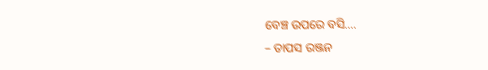ବେଞ୍ଚ ଉପରେ ବସି….
– ତାପସ ରଞ୍ଜନ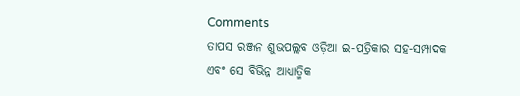Comments
ତାପସ ରଞ୍ଜନ ଶୁଭପଲ୍ଲବ ଓଡ଼ିଆ ଇ-ପତ୍ରିକାର ସହ-ସମ୍ପାଦକ ଏବଂ ସେ ବିଭିନ୍ନ ଆଧ୍ୟାତ୍ମିକ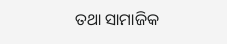ତଥା ସାମାଜିକ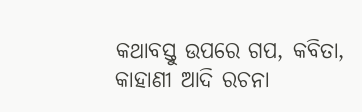କଥାବସ୍ତୁ ଉପରେ ଗପ, କବିତା, କାହାଣୀ ଆଦି ରଚନା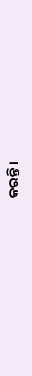କରନ୍ତି ।